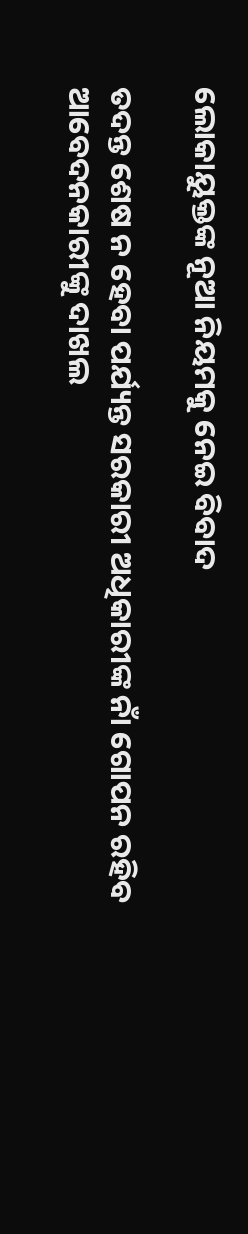ଲୋକାୟୁକ୍ତଙ୍କ ନୂଆ ନିୟମକୁ ନେଇ ବିବାଦ

ତଦନ୍ତ ଶେଷ ନ ହେବା ପର୍ଯ୍ୟନ୍ତ ସରକାରୀ ଅଧିକାରୀଙ୍କ ନାଁ ଗୋପନ ରହିବ
ଆବେଦନକାରୀଙ୍କୁ ଦାଖଲ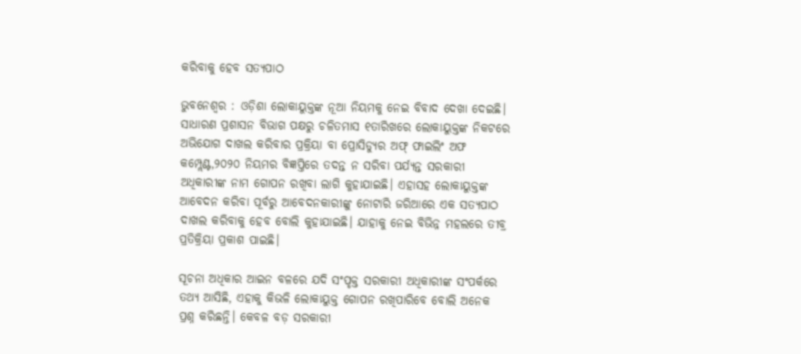କରିବାକୁ ହେବ ସତ୍ୟପାଠ

ଭୁବନେଶ୍ୱର : ଓଡ଼ିଶା ଲୋକାୟୁକ୍ତଙ୍କ ନୂଆ ନିୟମକୁ ନେଇ ବିବାଦ ଦେଖା ଦେଇଛି। ସାଧାରଣ ପ୍ରଶାସନ ବିଭାଗ ପକ୍ଷରୁ ଚଳିତମାସ ୧ତାରିଖରେ ଲୋକାୟୁକ୍ତଙ୍କ ନିକଟରେ ଅଭିଯୋଗ ଦାଖଲ କରିବାର ପ୍ରକ୍ରିୟା ବା ପ୍ରୋସିଡ୍ୟୁର ଅଫ୍‌ ଫାଇଲିଂ ଅଫ କମ୍ପ୍ଲେଣ୍ଟ,୨୦୨୦ ନିୟମର ବିଜ୍ଞପ୍ତିରେ ତଦନ୍ତ ନ ସରିବା ପର୍ଯ୍ୟନ୍ତ ସରକାରୀ ଅଧିକାରୀଙ୍କ ନାମ ଗୋପନ ରଖିବା ଲାଗି କୁହାଯାଇଛି। ଏହାସହ ଲୋକାୟୁକ୍ତଙ୍କ ଆବେଦନ କରିବା ପୂର୍ବରୁ ଆବେଦନକାରୀଙ୍କୁ ନୋଟାରି ଜରିଆରେ ଏକ ସତ୍ୟପାଠ ଦାଖଲ କରିବାକୁ ହେବ ବୋଲି କୁହାଯାଇଛି। ଯାହାକୁ ନେଇ ବିଭିନ୍ନ ମହଲରେ ତୀବ୍ର ପ୍ରତିକ୍ରିୟା ପ୍ରକାଶ ପାଇଛି।

ସୂଚନା ଅଧିକାର ଆଇନ ବଳରେ ଯଦି ସଂପୃକ୍ତ ସରକାରୀ ଅଧିକାରୀଙ୍କ ସଂପର୍କରେ ତଥ୍ୟ ଆସିଛି, ଏହାକୁ କିଭଳି ଲୋକାୟୁକ୍ତ ଗୋପନ ରଖିପାରିବେ ବୋଲି ଅନେକ ପ୍ରଶ୍ନ କରିଛନ୍ତି। କେବଳ ବଡ଼ ସରକାରୀ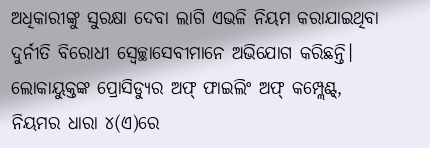ଅଧିକାରୀଙ୍କୁ ସୁରକ୍ଷା ଦେବା ଲାଗି ଏଭଳି ନିୟମ କରାଯାଇଥିବା ଦୁର୍ନୀତି ବିରୋଧୀ ସ୍ବେଚ୍ଛାସେବୀମାନେ ଅଭିଯୋଗ କରିଛନ୍ତି। ଲୋକାୟୁକ୍ତଙ୍କ ପ୍ରୋସିଡ୍ୟୁର ଅଫ୍‌ ଫାଇଲିଂ ଅଫ୍ କମ୍ପ୍ଲେଣ୍ଟ୍, ନିୟମର ଧାରା ୪(ଏ)ରେ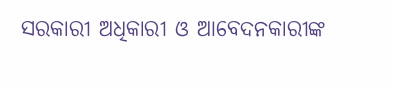ସରକାରୀ ଅଧିକାରୀ ଓ ଆବେଦନକାରୀଙ୍କ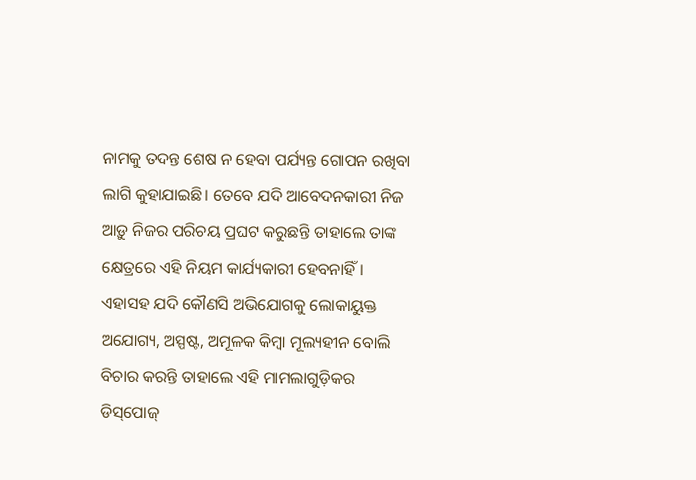ନାମକୁ ତଦନ୍ତ ଶେଷ ନ ହେବା ପର୍ଯ୍ୟନ୍ତ ‌ଗୋପନ ରଖିବା ଲାଗି କୁହାଯାଇଛି। ତେବେ ଯଦି ଆବେଦନକାରୀ ନିଜ ଆଡ଼ୁ ନିଜର ପରିଚୟ ପ୍ରଘଟ କରୁଛନ୍ତି ତାହାଲେ ତାଙ୍କ କ୍ଷେତ୍ରରେ ଏହି ନିୟମ କାର୍ଯ୍ୟକାରୀ ହେବନାହିଁ। ଏହାସହ ଯଦି କୌଣସି ଅଭିଯୋଗକୁ ଲୋକାୟୁକ୍ତ ଅଯୋଗ୍ୟ, ଅସ୍ପଷ୍ଟ, ଅମୂଳକ କିମ୍ବା ମୂଲ୍ୟହୀନ ବୋଲି ବିଚାର କରନ୍ତି ତାହାଲେ ଏହି ମାମଲାଗୁଡ଼ିକର ଡିସ୍‌ପୋଜ୍‌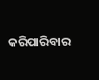କରିପାରିବାର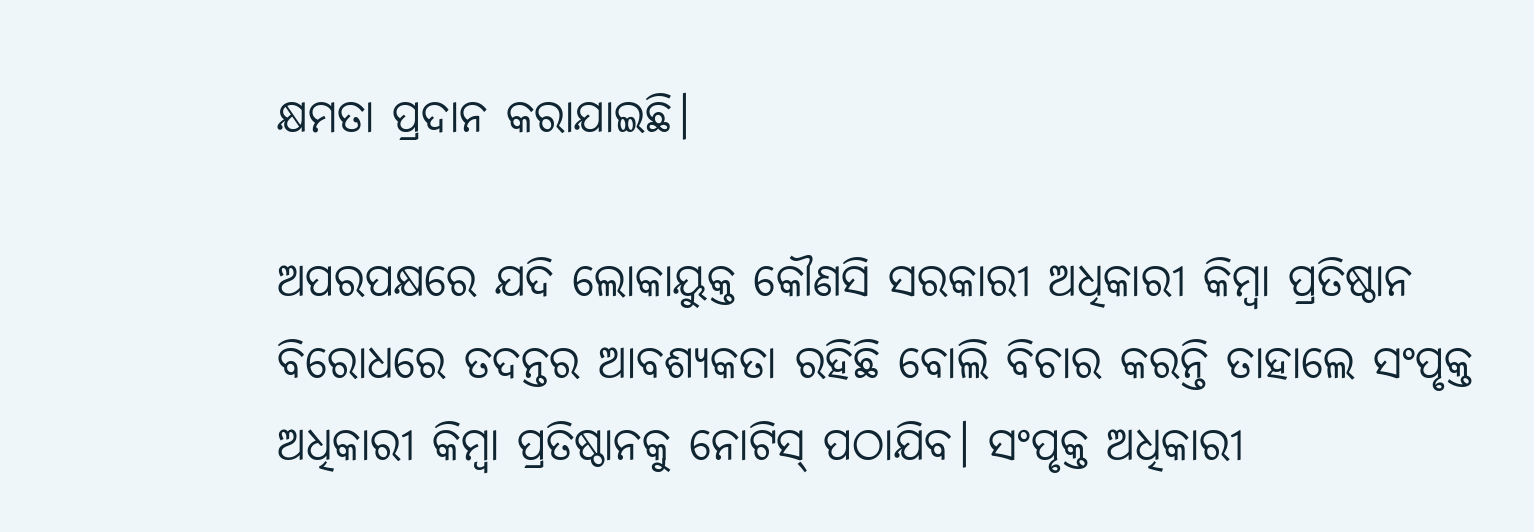କ୍ଷମତା ପ୍ରଦାନ କରାଯାଇଛି।

ଅପରପକ୍ଷରେ ଯଦି ଲୋକାୟୁକ୍ତ କୌଣସି ସରକାରୀ ଅଧିକାରୀ କିମ୍ବା ପ୍ରତିଷ୍ଠାନ ବିରୋଧରେ ତଦନ୍ତର ଆବଶ୍ୟକତା ରହିଛି ବୋଲି ବିଚାର କରନ୍ତି ତ‌ାହାଲେ ସଂପୃକ୍ତ ଅଧିକାରୀ କିମ୍ବା ପ୍ରତିଷ୍ଠାନକୁ ନୋଟିସ୍ ପଠାଯିବ। ସଂପୃକ୍ତ ଅଧିକାରୀ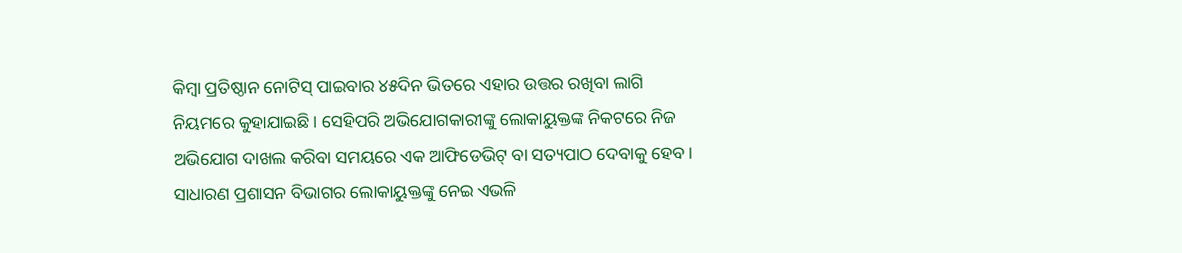କିମ୍ବା ପ୍ରତିଷ୍ଠାନ ନୋଟିସ୍ ପାଇବାର ୪୫ଦିନ ଭିତରେ ଏହାର ଉତ୍ତର ରଖିବା ଲାଗି ନିୟମରେ କୁହାଯାଇଛି। ସେହିପରି ଅଭିଯୋଗକାରୀଙ୍କୁ ଲୋକାୟୁକ୍ତଙ୍କ ନିକଟରେ ନିଜ ଅଭିଯୋଗ ଦାଖଲ କରିବା ସମୟରେ ଏକ ଆଫିଡେଭିଟ୍‌ ବା ସତ୍ୟପାଠ ଦେବାକୁ ହେବ। ସାଧାରଣ ପ୍ରଶାସନ ବିଭାଗର ଲୋକାୟୁକ୍ତଙ୍କୁ ନେଇ ଏଭଳି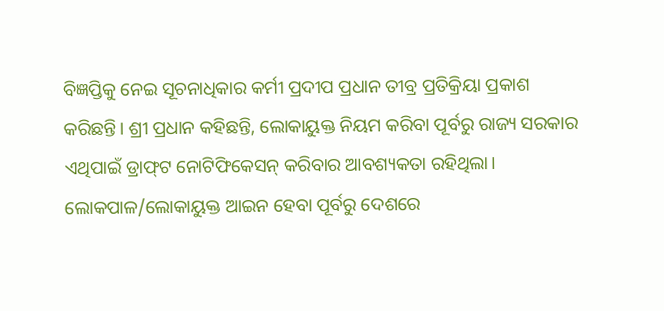ବିଜ୍ଞପ୍ତିକୁ ନେଇ ସୂଚନାଧିକାର କର୍ମୀ ପ୍ରଦୀପ ପ୍ରଧାନ ତୀବ୍ର ପ୍ରତିକ୍ରିୟା ପ୍ରକାଶ କରିଛନ୍ତି। ଶ୍ରୀ ପ୍ରଧାନ କହିଛନ୍ତି, ଲୋକାୟୁକ୍ତ ନିୟମ କରିବା ପୂର୍ବରୁ ରାଜ୍ୟ ସରକାର ଏଥିପାଇଁ ଡ୍ରାଫ୍‌ଟ ନୋଟିଫିକେସନ୍‌ କରିବାର ଆବଶ୍ୟକତା ରହିଥିଲା। ଲୋକପାଳ/ଲୋକାୟୁକ୍ତ ଆଇନ ହେବା ପୂର୍ବରୁ ଦେଶରେ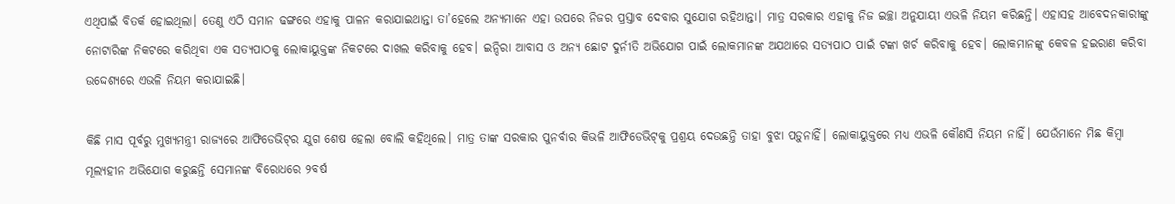ଏଥିପାଇଁ ବିତର୍କ ହୋଇଥିଲା। ତେଣୁ ଏଠି ସମାନ ଢଙ୍ଗରେ ଏହାକୁ ପାଳନ କରାଯାଇଥାନ୍ତା ତା’ହେଲେ ଅନ୍ୟମାନେ ଏହା ଉପରେ ନିଜର ପ୍ରସ୍ତାବ ଦେବାର ସୁଯୋଗ ରହିଥାନ୍ତା। ମାତ୍ର ସରକାର ଏହାକୁ ନିଜ ଇଚ୍ଛା ଅନୁଯାୟୀ ଏଭଳି ନିୟମ କରିଛନ୍ତି। ଏହାସହ ଆବେଦନକାରୀଙ୍କୁ ନୋଟାରିଙ୍କ ନିକଟରେ କରିଥିବା ଏକ ସତ୍ୟପାଠକୁ ଲୋକାୟୁକ୍ତଙ୍କ ନିକଟରେ ଦାଖଲ କରିବାକୁ ହେବ। ଇନ୍ଦିରା ଆବାସ ଓ ଅନ୍ୟ ଛୋଟ ଦୁର୍ନୀତି ଅଭିଯୋଗ ପାଇଁ ଲୋକମାନଙ୍କ ଅଯଥାରେ ସତ୍ୟପାଠ ପାଇଁ ଟଙ୍କା ଖର୍ଚ କରିବାକୁ ହେବ। ଲୋକମାନଙ୍କୁ କେବଳ ହଇରାଣ କରିବା ଉଦ୍ଦେଶ୍ୟରେ ଏଭଳି ନିୟମ କରାଯାଇଛି।

କିଛି ମାସ ପୂର୍ବରୁ ମୁଖ୍ୟମନ୍ତ୍ରୀ ରାଜ୍ୟରେ ଆଫିଡେଭିଟ୍‌ର ଯୁଗ ଶେଷ ହେଲା ବୋଲି କହିଥିଲେ। ମାତ୍ର ତାଙ୍କ ସରକାର ପୁନର୍ବାର କିଭଳି ଆଫିଡେଭିଟ୍‌କୁ ପ୍ରଶ୍ରୟ ଦେଉଛନ୍ତି ତାହା ବୁଝା ପଡ଼ୁନାହିଁ। ଲୋକାୟୁକ୍ତରେ ମଧ୍ୟ ଏଭଳି କୌଣସି ନିୟମ ନାହିଁ। ଯେଉଁମାନେ ମିଛ କିମ୍ବା ମୂଲ୍ୟହୀନ ଅଭିଯୋଗ କରୁଛନ୍ତି ସେମାନଙ୍କ ବିରୋଧରେ ୨ବର୍ଷ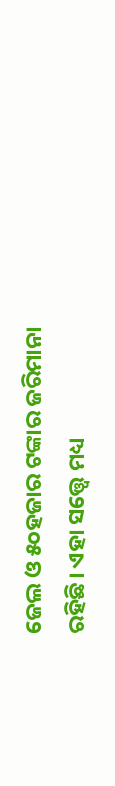ଜେଲ ଓ ୫୦ହଜାର ଟଙ୍କାର ଜରିମାନା ରହିଛି। ଏହା ସତ୍ତ୍ବେ ମଧ୍ୟ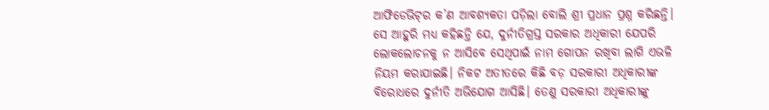ଆଫିଡେଭିଟ୍‌ର କ’ଣ ଆବଶ୍ୟକତା ପଡ଼ିଲା ବୋଲି ଶ୍ରୀ ପ୍ରଧାନ ପ୍ରଶ୍ନ କରିଛନ୍ତି। ସେ ଆହୁରି ମଧ୍ୟ କହିଛନ୍ତି ଯେ, ଦୁର୍ନୀତିଗ୍ରସ୍ତ ସରକାର ଅଧିକାରୀ ଯେପରି ଲୋକଲୋଚନକୁ ନ ଆସିବେ ସେଥିପାଇଁ ନାମ ଗୋପନ ରଖିବା ଲାଗି ଏଭଳି ନିୟମ କରାଯାଇଛି। ନିକଟ ଅତୀତରେ କିଛି ବଡ଼ ସରକାରୀ ଅଧିକାରୀଙ୍କ ବିରୋଧରେ ଦୁର୍ନୀତି ଅଭିଯୋଗ ଆସିଛି। ତେଣୁ ସରକାରୀ ଅଧିକାରୀଙ୍କୁ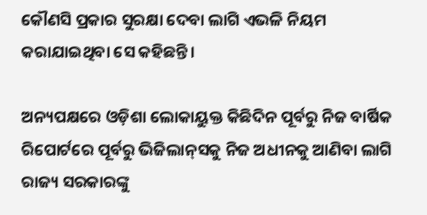କୌଣସି ପ୍ରକାର ସୁରକ୍ଷା ଦେବା ଲାଗି ଏଭଳି ନିୟମ କରାଯାଇଥିବା ସେ କହିଛନ୍ତି।

ଅନ୍ୟପକ୍ଷରେ ଓଡ଼ିଶା ଲୋକାୟୁକ୍ତ କିଛିଦିନ ପୂର୍ବରୁ ନିଜ ବାର୍ଷିକ ରିପୋର୍ଟରେ ପୂର୍ବରୁ ଭିଜିଲାନ୍‌ସକୁ ନିଜ ଅଧୀନକୁ ଆଣିବା ଲାଗି ରାଜ୍ୟ ସରକାରଙ୍କୁ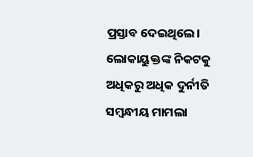ପ୍ରସ୍ତାବ ଦେଇଥିଲେ। ଲୋକାୟୁକ୍ତଙ୍କ ନିକଟକୁ ଅଧିକରୁ ଅଧିକ ଦୁର୍ନୀତି ସମ୍ବନ୍ଧୀୟ ମାମଲା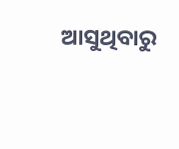ଆସୁଥିବାରୁ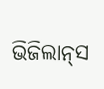ଭିଜିଲାନ୍‌ସ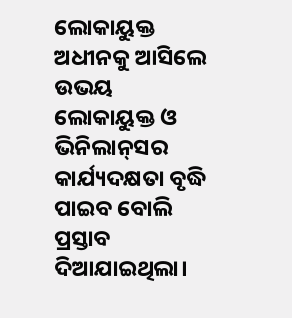ଲୋକାୟୁକ୍ତ ଅଧୀନକୁ ଆସିଲେ ଉଭୟ ଲୋକାୟୁକ୍ତ ଓ ଭିନିଲାନ୍‌ସର କାର୍ଯ୍ୟଦକ୍ଷତା ବୃଦ୍ଧି ପାଇବ ବୋଲି ପ୍ରସ୍ତାବ ଦିଆଯାଇଥିଲା।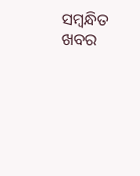ସମ୍ବନ୍ଧିତ ଖବର